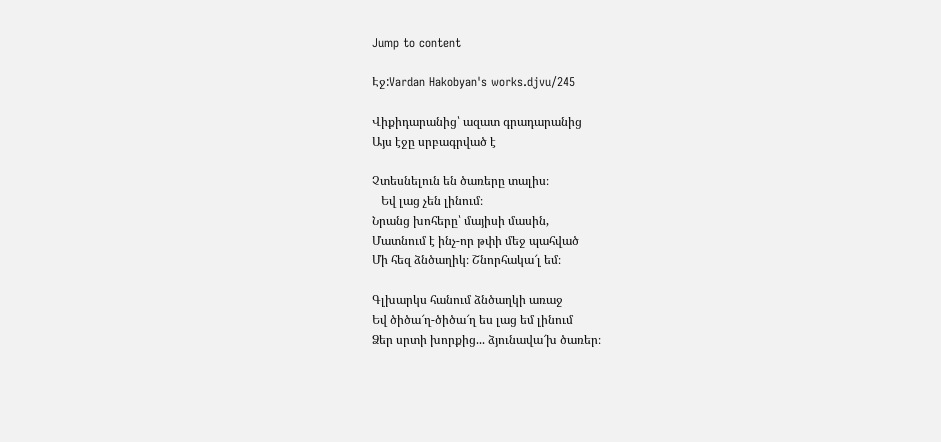Jump to content

Էջ:Vardan Hakobyan's works.djvu/245

Վիքիդարանից՝ ազատ գրադարանից
Այս էջը սրբագրված է

Չտեսնելուն են ծառերը տալիս։
   Եվ լաց չեն լինում։
Նրանց խոհերը՝ մայիսի մասին,
Մատնում է ինչ-որ թփի մեջ պահված
Մի հեզ ձնծաղիկ։ Շնորհակա՜լ եմ։

Գլխարկս հանում ձնծաղկի առաջ
Եվ ծիծա՜ղ-ծիծա՜ղ ես լաց եմ լինում
Ձեր սրտի խորքից... ձյունավա՜խ ծառեր։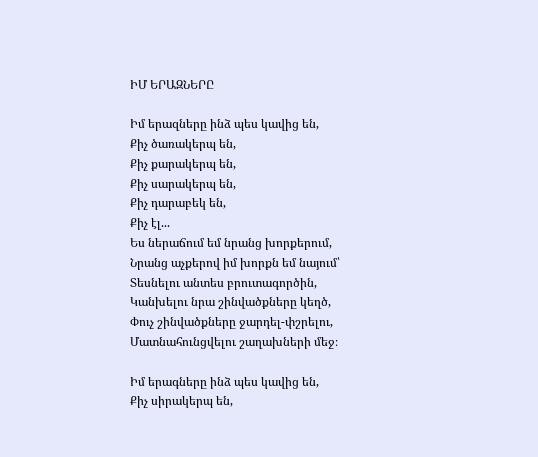ԻՄ ԵՐԱԶՆԵՐԸ

Իմ երազները ինձ պես կավից են,
Քիչ ծառակերպ են,
Քիչ քարակերպ են,
Քիչ սարակերպ են,
Քիչ դարաբեկ են,
Քիչ էլ...
Ես ներաճում եմ նրանց խորքերում,
Նրանց աչքերով իմ խորքն եմ նայում՝
Տեսնելու անտես բրուտագործին,
Կանխելու նրա շինվածքները կեղծ,
Փուչ շինվածքները ջարդել-փշրելու,
Մատնահունցվելու շաղախների մեջ։

Իմ երագները ինձ պես կավից են,
Քիչ սիրակերպ են,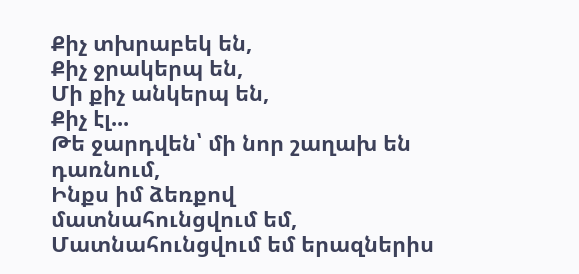Քիչ տխրաբեկ են,
Քիչ ջրակերպ են,
Մի քիչ անկերպ են,
Քիչ էլ...
Թե ջարդվեն՝ մի նոր շաղախ են դառնում,
Ինքս իմ ձեռքով մատնահունցվում եմ,
Մատնահունցվում եմ երազներիս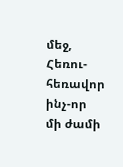մեջ,
Հեռու-հեռավոր ինչ-որ մի ժամի